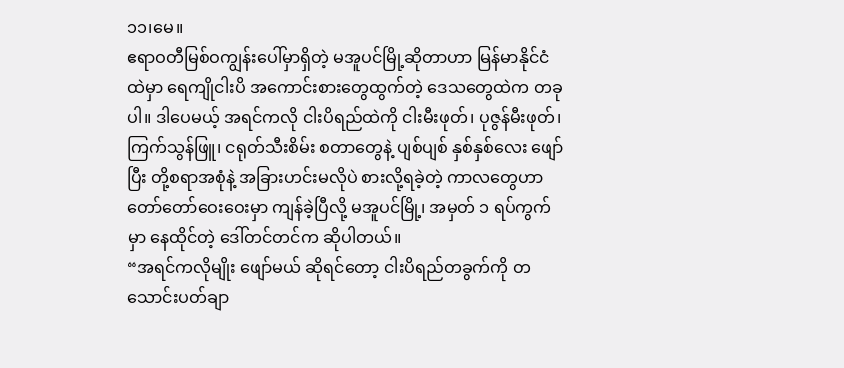၁၁၊မေ။
ဧရာဝတီမြစ်ဝကျွန်းပေါ်မှာရှိတဲ့ မအူပင်မြို့ဆိုတာဟာ မြန်မာနိုင်ငံထဲမှာ ရေကျိုငါးပိ အကောင်းစားတွေထွက်တဲ့ ဒေသတွေထဲက တခုပါ။ ဒါပေမယ့် အရင်ကလို ငါးပိရည်ထဲကို ငါးမီးဖုတ်၊ ပုဇွန်မီးဖုတ်၊ ကြက်သွန်ဖြူ၊ ငရုတ်သီးစိမ်း စတာတွေနဲ့ ပျစ်ပျစ် နှစ်နှစ်လေး ဖျော်ပြီး တို့စရာအစုံနဲ့ အခြားဟင်းမလိုပဲ စားလို့ရခဲ့တဲ့ ကာလတွေဟာ တော်တော်ဝေးဝေးမှာ ကျန်ခဲ့ပြီလို့ မအူပင်မြို့၊ အမှတ် ၁ ရပ်ကွက်မှာ နေထိုင်တဲ့ ဒေါ်တင်တင်က ဆိုပါတယ်။
“အရင်ကလိုမျိုး ဖျော်မယ် ဆိုရင်တော့ ငါးပိရည်တခွက်ကို တသောင်းပတ်ချာ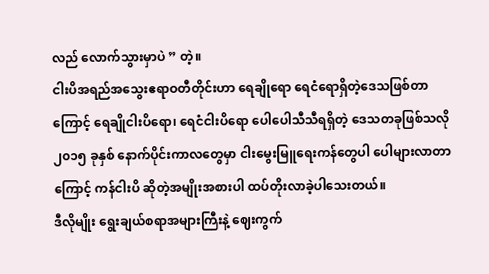လည် လောက်သွားမှာပဲ ” တဲ့။
ငါးပိအရည်အသွေးဧရာဝတီတိုင်းဟာ ရေချိုရော ရေငံရောရှိတဲ့ဒေသဖြစ်တာကြောင့် ရေချိုငါးပိရော၊ ရေငံငါးပိရော ပေါပေါသီသီရရှိတဲ့ ဒေသတခုဖြစ်သလို ၂၀၁၅ ခုနှစ် နောက်ပိုင်းကာလတွေမှာ ငါးမွေးမြူရေးကန်တွေပါ ပေါများလာတာကြောင့် ကန်ငါးပိ ဆိုတဲ့အမျိုးအစားပါ ထပ်တိုးလာခဲ့ပါသေးတယ်။
ဒီလိုမျိုး ရွေးချယ်စရာအများကြီးနဲ့ ဈေးကွက်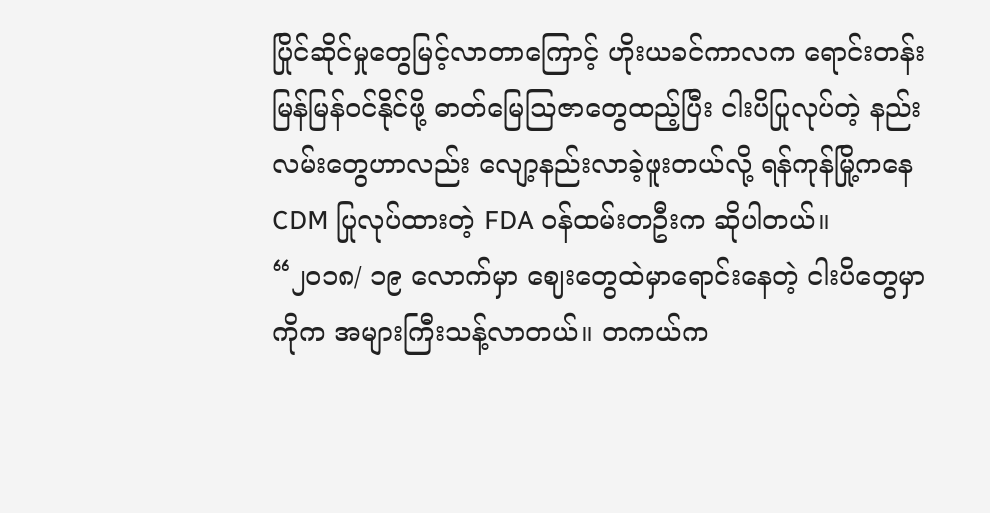ပြိုင်ဆိုင်မှုတွေမြင့်လာတာကြောင့် ဟိုးယခင်ကာလက ရောင်းတန်းမြန်မြန်ဝင်နိုင်ဖို့ ဓာတ်မြေဩဇာတွေထည့်ပြီး ငါးပိပြုလုပ်တဲ့ နည်းလမ်းတွေဟာလည်း လျော့နည်းလာခဲ့ဖူးတယ်လို့ ရန်ကုန်မြို့ကနေ CDM ပြုလုပ်ထားတဲ့ FDA ဝန်ထမ်းတဦးက ဆိုပါတယ်။
“၂၀၁၈/ ၁၉ လောက်မှာ ဈေးတွေထဲမှာရောင်းနေတဲ့ ငါးပိတွေမှာကိုက အများကြီးသန့်လာတယ်။ တကယ်က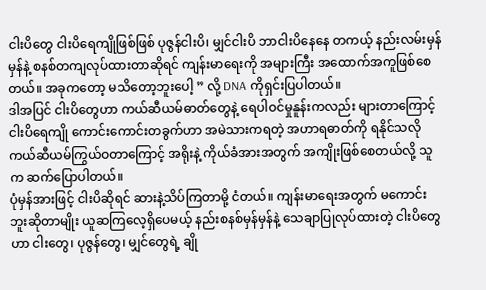ငါးပိတွေ ငါးပိရေကျိုဖြစ်ဖြစ် ပုဇွန်ငါးပိ၊ မျှင်ငါးပိ ဘာငါးပိနေနေ တကယ့် နည်းလမ်းမှန်မှန်နဲ့ စနစ်တကျလုပ်ထားတာဆိုရင် ကျန်းမာရေးကို အများကြီး အထောက်အကူဖြစ်စေတယ်။ အခုကတော့ မသိတော့ဘူးပေါ့ ” လို့ DNA ကိုရှင်းပြပါတယ်။
ဒါအပြင် ငါးပိတွေဟာ ကယ်ဆီယမ်ဓာတ်တွေနဲ့ ရေပါဝင်မှုနူန်းကလည်း များတာကြောင့် ငါးပိရေကျို ကောင်းကောင်းတခွက်ဟာ အမဲသားကရတဲ့ အဟာရဓာတ်ကို ရနိုင်သလို ကယ်ဆီယမ်ကြွယ်ဝတာကြောင့် အရိုးနဲ့ ကိုယ်ခံအားအတွက် အကျိုးဖြစ်စေတယ်လို့ သူက ဆက်ပြောပါတယ်။
ပုံမှန်အားဖြင့် ငါးပိဆိုရင် ဆားနဲ့သိပ်ကြတာမို့ ငံတယ်။ ကျန်းမာရေးအတွက် မကောင်းဘူးဆိုတာမျိုး ယူဆကြလေ့ရှိပေမယ့် နည်းစနစ်မှန်မှန်နဲ့ သေချာပြုလုပ်ထားတဲ့ ငါးပိတွေဟာ ငါးတွေ၊ ပုဇွန်တွေ၊ မျှင်တွေရဲ့ ချို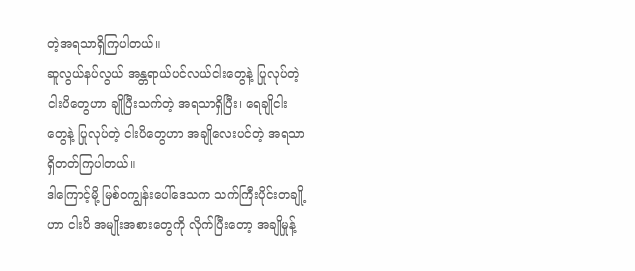တဲ့အရသာရှိကြပါတယ်။
ဆူလွယ်နပ်လွယ် အန္တရာယ်ပင်လယ်ငါးတွေနဲ့ ပြုလုပ်တဲ့ ငါးပိတွေဟာ ချိုပြီးသက်တဲ့ အရသာရှိပြီး၊ ရေချိုငါးတွေနဲ့ ပြုလုပ်တဲ့ ငါးပိတွေဟာ အချိုလေးပင်တဲ့ အရသာရှိတတ်ကြပါတယ်။
ဒါကြောင့်မို့ မြစ်ဝကျွန်းပေါ်ဒေသက သက်ကြီးပိုင်းတချို့ဟာ ငါးပိ အမျိုးအစားတွေကို လိုက်ပြီးတော့ အချိုမှုန့်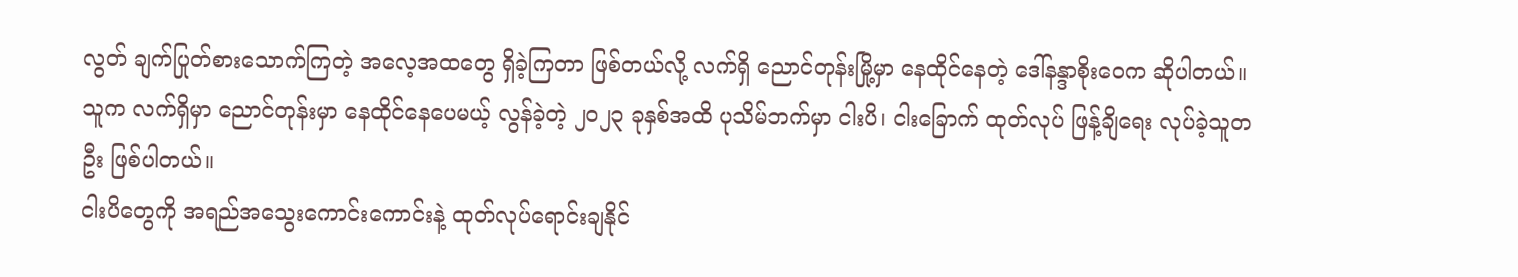လွတ် ချက်ပြုတ်စားသောက်ကြတဲ့ အလေ့အထတွေ ရှိခဲ့ကြတာ ဖြစ်တယ်လို့ လက်ရှိ ညောင်တုန်းမြို့မှာ နေထိုင်နေတဲ့ ဒေါ်နန္ဒာစိုးဝေက ဆိုပါတယ်။
သူက လက်ရှိမှာ ညောင်တုန်းမှာ နေထိုင်နေပေမယ့် လွန်ခဲ့တဲ့ ၂၀၂၃ ခုနှစ်အထိ ပုသိမ်ဘက်မှာ ငါးပိ၊ ငါးခြောက် ထုတ်လုပ် ဖြန့်ချိရေး လုပ်ခဲ့သူတဦး ဖြစ်ပါတယ်။
ငါးပိတွေကို အရည်အသွေးကောင်းကောင်းနဲ့ ထုတ်လုပ်ရောင်းချနိုင်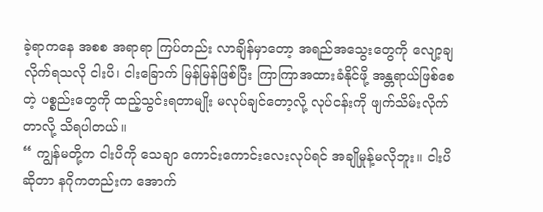ခဲ့ရာကနေ အစစ အရာရာ ကြပ်တည်း လာချိန်မှာတော့ အရည်အသွေးတွေကို လျော့ချလိုက်ရသလို ငါးပိ၊ ငါးခြောက် မြန်မြန်ဖြစ်ပြီး ကြာကြာအထားခံနိုင်ဖို့ အန္တရာယ်ဖြစ်စေတဲ့ ပစ္စည်းတွေကို ထည့်သွင်းရတာမျိုး မလုပ်ချင်တော့လို့ လုပ်ငန်းကို ဖျက်သိမ်းလိုက်တာလို့ သိရပါတယ်။
“ ကျွန်မတို့က ငါးပိကို သေချာ ကောင်းကောင်းလေးလုပ်ရင် အချိုမှုန့်မလိုဘူး။ ငါးပိဆိုတာ နဂိုကတည်းက အောက်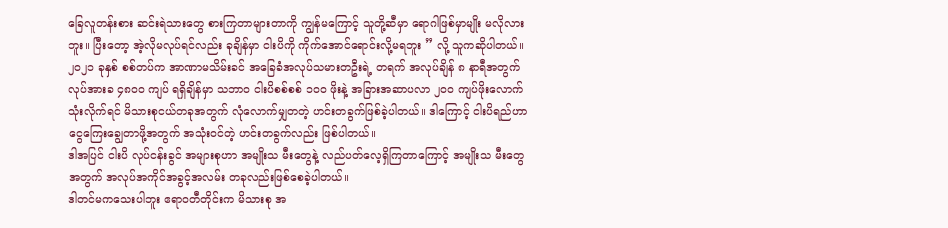ခြေလူတန်းစား ဆင်းရဲသားတွေ စားကြတာများတာကို ကျွန်မကြောင့် သူတို့ဆီမှာ ရောဂါဖြစ်မှာမျိုး မလိုလားဘူး။ ပြီးတော့ အဲ့လိုမလုပ်ရင်လည်း ခုချိန်မှာ ငါးပိကို ကိုက်အောင်ရောင်းလို့မရဘူး ” လို့ သူကဆိုပါတယ်။
၂၀၂၁ ခုနှစ် စစ်တပ်က အာဏာမသိမ်းခင် အခြေခံအလုပ်သမားတဦးရဲ့ တရက် အလုပ်ချိန် ၈ နာရီအတွက် လုပ်အားခ ၄၈၀၀ ကျပ် ရရှိချိန်မှာ သဘာဝ ငါးပိစစ်စစ် ၁၀၀ ဖိုးနဲ့ အခြားအဆာပလာ ၂၀၀ ကျပ်ဖိုးလောက်သုံးလိုက်ရင် မိသားစုငယ်တခုအတွက် လုံလောက်မျှတတဲ့ ဟင်းတခွက်ဖြစ်ခဲ့ပါတယ်။ ဒါကြောင့် ငါးပိရည်ဟာ ငွေကြေးချွေတာဖို့အတွက် အသုံးဝင်တဲ့ ဟင်းတခွက်လည်း ဖြစ်ပါတယ်။
ဒါအပြင် ငါးပိ လုပ်ငန်းခွင် အများစုဟာ အမျိုးသ မီးတွေနဲ့ လည်ပတ်လေ့ရှိကြတာကြောင့် အမျိုးသ မီးတွေ အတွက် အလုပ်အကိုင်အခွင့်အလမ်း တခုလည်းဖြစ်စေခဲ့ပါတယ်။
ဒါတင်မကသေးပါဘူး ဧရာဝတီတိုင်းက မိသားစု အ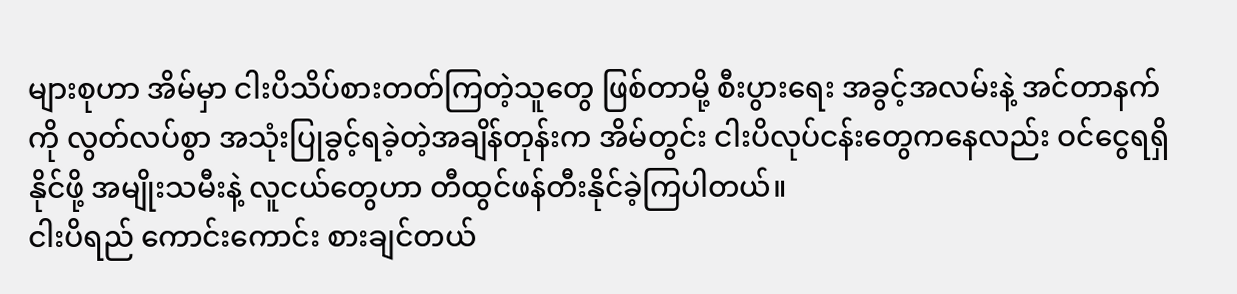များစုဟာ အိမ်မှာ ငါးပိသိပ်စားတတ်ကြတဲ့သူတွေ ဖြစ်တာမို့ စီးပွားရေး အခွင့်အလမ်းနဲ့ အင်တာနက်ကို လွတ်လပ်စွာ အသုံးပြုခွင့်ရခဲ့တဲ့အချိန်တုန်းက အိမ်တွင်း ငါးပိလုပ်ငန်းတွေကနေလည်း ဝင်ငွေရရှိနိုင်ဖို့ အမျိုးသမီးနဲ့ လူငယ်တွေဟာ တီထွင်ဖန်တီးနိုင်ခဲ့ကြပါတယ်။
ငါးပိရည် ကောင်းကောင်း စားချင်တယ်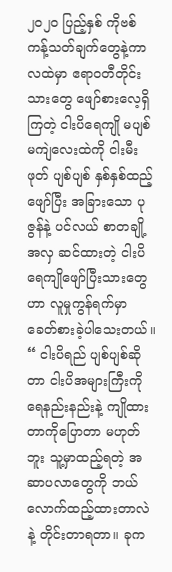၂၀၂၀ ပြည့်နှစ် ကိုဗစ်ကန့်သတ်ချက်တွေနဲ့ကာလထဲမှာ ဧရာဝတီတိုင်းသားတွေ ဖျော်စားလေ့ရှိကြတဲ့ ငါးပိရေကျို မပျစ်မကျဲလေးထဲကို ငါးမီးဖုတ် ပျစ်ပျစ် နှစ်နှစ်ထည့်ဖျော်ပြီး အခြားသော ပုဇွန်နဲ့ ပင်လယ် စာတချို့ အလှ ဆင်ထားတဲ့ ငါးပိရေကျိုဖျော်ပြီးသားတွေဟာ လူမှုကွန်ရက်မှာ ခေတ်စားခဲ့ပါသေးတယ်။
“ ငါးပိရည် ပျစ်ပျစ်ဆိုတာ ငါးပိအများကြီးကို ရေနည်းနည်းနဲ့ ကျိုထားတာကိုပြောတာ မဟုတ်ဘူး သူ့မှာထည့်ရတဲ့ အဆာပလာတွေကို ဘယ်လောက်ထည့်ထားတာလဲနဲ့ တိုင်းတာရတာ။ ခုက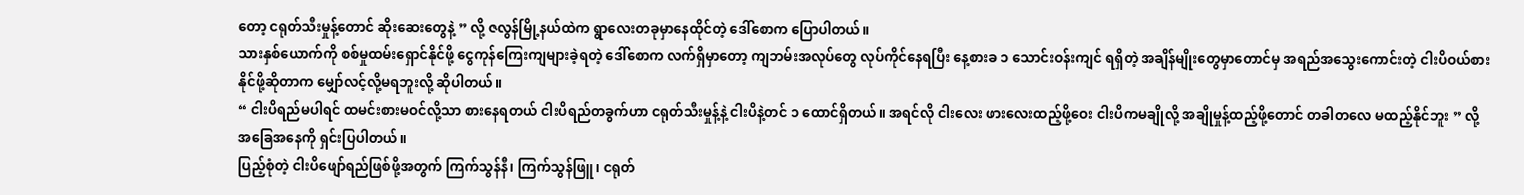တော့ ငရုတ်သီးမှုန့်တောင် ဆိုးဆေးတွေနဲ့ ” လို့ ဇလွန်မြို့နယ်ထဲက ရွာလေးတခုမှာနေထိုင်တဲ့ ဒေါ်စောက ပြောပါတယ်။
သားနှစ်ယောက်ကို စစ်မှုထမ်းရှောင်နိုင်ဖို့ ငွေကုန်ကြေးကျများခဲ့ရတဲ့ ဒေါ်စောက လက်ရှိမှာတော့ ကျဘမ်းအလုပ်တွေ လုပ်ကိုင်နေရပြီး နေ့စားခ ၁ သောင်းဝန်းကျင် ရရှိတဲ့ အချိန်မျိုးတွေမှာတောင်မှ အရည်အသွေးကောင်းတဲ့ ငါးပိဝယ်စားနိုင်ဖို့ဆိုတာက မျှော်လင့်လို့မရဘူးလို့ ဆိုပါတယ်။
“ ငါးပိရည်မပါရင် ထမင်းစားမဝင်လို့သာ စားနေရတယ် ငါးပိရည်တခွက်ဟာ ငရုတ်သီးမှုန့်နဲ့ ငါးပိနဲ့တင် ၁ ထောင်ရှိတယ်။ အရင်လို ငါးလေး ဖားလေးထည့်ဖို့ဝေး ငါးပိကမချိုလို့ အချိုမှုန့်ထည့်ဖို့တောင် တခါတလေ မထည့်နိုင်ဘူး ” လို့ အခြေအနေကို ရှင်းပြပါတယ်။
ပြည့်စုံတဲ့ ငါးပိဖျော်ရည်ဖြစ်ဖို့အတွက် ကြက်သွန်နီ၊ ကြက်သွန်ဖြူ၊ ငရုတ်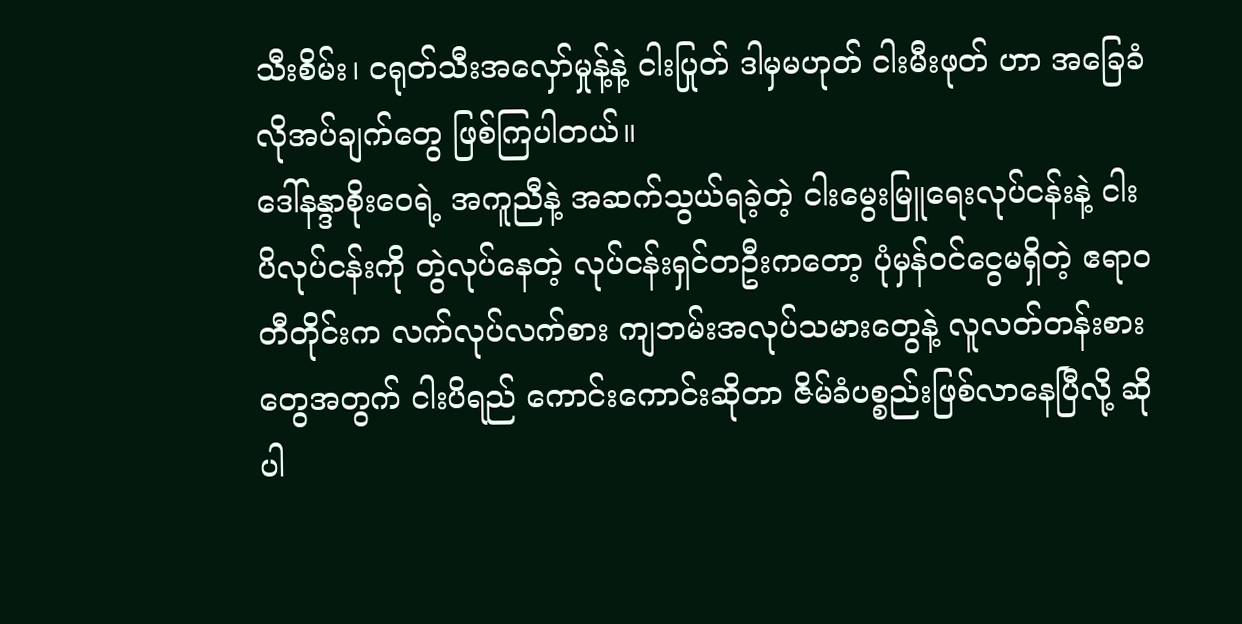သီးစိမ်း၊ ငရုတ်သီးအလှော်မှုန့်နဲ့ ငါးပြုတ် ဒါမှမဟုတ် ငါးမီးဖုတ် ဟာ အခြေခံလိုအပ်ချက်တွေ ဖြစ်ကြပါတယ်။
ဒေါ်နန္ဒာစိုးဝေရဲ့ အကူညီနဲ့ အဆက်သွယ်ရခဲ့တဲ့ ငါးမွေးမြူရေးလုပ်ငန်းနဲ့ ငါးပိလုပ်ငန်းကို တွဲလုပ်နေတဲ့ လုပ်ငန်းရှင်တဦးကတော့ ပုံမှန်ဝင်ငွေမရှိတဲ့ ဧရာဝတီတိုင်းက လက်လုပ်လက်စား ကျဘမ်းအလုပ်သမားတွေနဲ့ လူလတ်တန်းစားတွေအတွက် ငါးပိရည် ကောင်းကောင်းဆိုတာ ဇိမ်ခံပစ္စည်းဖြစ်လာနေပြီလို့ ဆိုပါ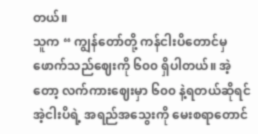တယ်။
သူက “ ကျွန်တော်တို့ ကန်ငါးပိတောင်မှ ဖောက်သည်ဈေးကို ၆၀၀ ရှိပါတယ်။ အဲ့တော့ လက်ကားဈေးမှာ ၆၀၀ နဲ့ရတယ်ဆိုရင် အဲ့ငါးပိရဲ့ အရည်အသွေးကို မေးစရာတောင်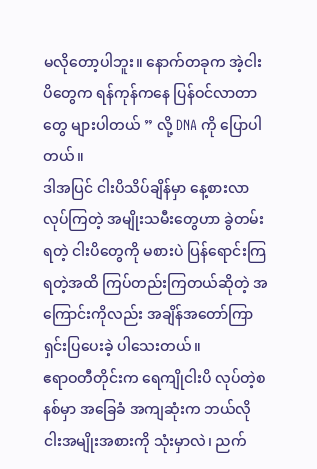မလိုတော့ပါဘူး။ နောက်တခုက အဲ့ငါးပိတွေက ရန်ကုန်ကနေ ပြန်ဝင်လာတာတွေ များပါတယ် ” လို့ DNA ကို ပြောပါတယ်။
ဒါအပြင် ငါးပိသိပ်ချိန်မှာ နေ့စားလာလုပ်ကြတဲ့ အမျိုးသမီးတွေဟာ ခွဲတမ်းရတဲ့ ငါးပိတွေကို မစားပဲ ပြန်ရောင်းကြရတဲ့အထိ ကြပ်တည်းကြတယ်ဆိုတဲ့ အကြောင်းကိုလည်း အချိန်အတော်ကြာ ရှင်းပြပေးခဲ့ ပါသေးတယ်။
ဧရာဝတီတိုင်းက ရေကျိုငါးပိ လုပ်တဲ့စနစ်မှာ အခြေခံ အကျဆုံးက ဘယ်လိုငါးအမျိုးအစားကို သုံးမှာလဲ၊ ညက်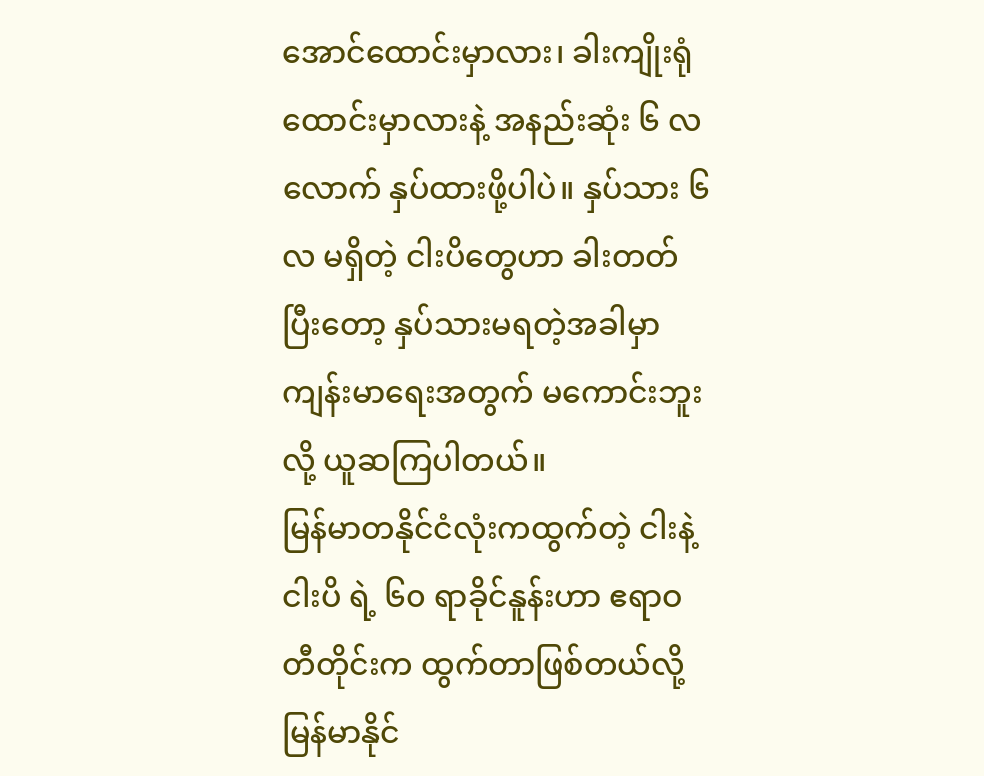အောင်ထောင်းမှာလား၊ ခါးကျိုးရုံထောင်းမှာလားနဲ့ အနည်းဆုံး ၆ လလောက် နှပ်ထားဖို့ပါပဲ။ နှပ်သား ၆ လ မရှိတဲ့ ငါးပိတွေဟာ ခါးတတ်ပြီးတော့ နှပ်သားမရတဲ့အခါမှာ ကျန်းမာရေးအတွက် မကောင်းဘူးလို့ ယူဆကြပါတယ်။
မြန်မာတနိုင်ငံလုံးကထွက်တဲ့ ငါးနဲ့ ငါးပိ ရဲ့ ၆၀ ရာခိုင်နူန်းဟာ ဧရာဝတီတိုင်းက ထွက်တာဖြစ်တယ်လို့ မြန်မာနိုင်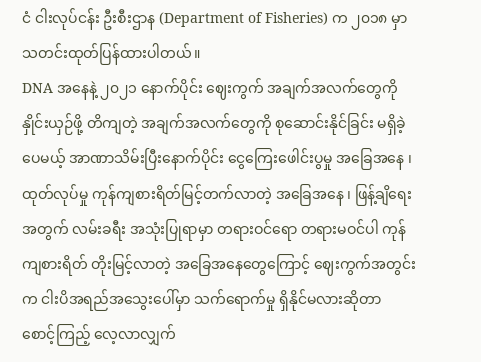ငံ ငါးလုပ်ငန်း ဦးစီးဌာန (Department of Fisheries) က ၂၀၁၈ မှာ သတင်းထုတ်ပြန်ထားပါတယ်။
DNA အနေနဲ့ ၂၀၂၁ နောက်ပိုင်း ဈေးကွက် အချက်အလက်တွေကို နှိုင်းယှဉ်ဖို့ တိကျတဲ့ အချက်အလက်တွေကို စုဆောင်းနိုင်ခြင်း မရှိခဲ့ပေမယ့် အာဏာသိမ်းပြီးနောက်ပိုင်း ငွေကြေးဖေါင်းပွမှု အခြေအနေ ၊ ထုတ်လုပ်မှု ကုန်ကျစားရိတ်မြင့်တက်လာတဲ့ အခြေအနေ ၊ ဖြန့်ချိရေးအတွက် လမ်းခရီး အသုံးပြုရာမှာ တရားဝင်ရော တရားမဝင်ပါ ကုန်ကျစားရိတ် တိုးမြင့်လာတဲ့ အခြေအနေတွေကြောင့် ဈေးကွက်အတွင်းက ငါးပိအရည်အသွေးပေါ်မှာ သက်ရောက်မှု ရှိနိုင်မလားဆိုတာ စောင့်ကြည့် လေ့လာလျှက်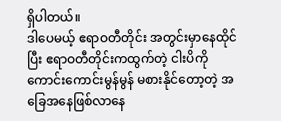ရှိပါတယ်။
ဒါပေမယ့် ဧရာဝတီတိုင်း အတွင်းမှာနေထိုင်ပြီး ဧရာဝတီတိုင်းကထွက်တဲ့ ငါးပိကို ကောင်းကောင်းမွန်မွန် မစားနိုင်တော့တဲ့ အခြေအနေဖြစ်လာနေ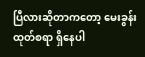ပြီလားဆိုတာကတော့ မေးခွန်းထုတ်စရာ ရှိနေပါ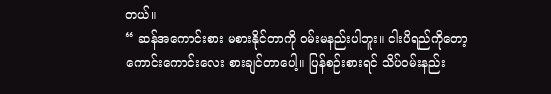တယ်။
“ ဆန်အကောင်းစား မစားနိုင်တာကို ဝမ်းမနည်းပါဘူး။ ငါးပိရည်ကိုတော့ ကောင်းကောင်းလေး စားချင်တာပေါ့။ ပြန်စဉ်းစားရင် သိပ်ဝမ်းနည်း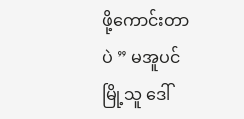ဖို့ကောင်းတာပဲ ” မအူပင်မြို့သူ ဒေါ်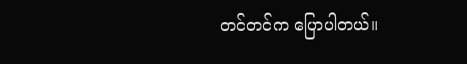တင်တင်က ပြောပါတယ်။